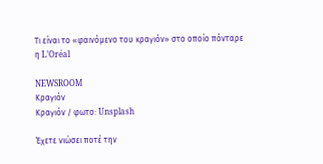Τι είναι το «φαινόμενο του κραγιόν» στο οποίο πόνταρε η L’Oréal

NEWSROOM
Κραγιόν
Κραγιόν / φωτο: Unsplash

Έχετε νιώσει ποτέ την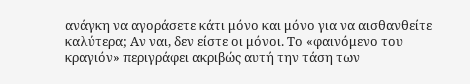ανάγκη να αγοράσετε κάτι μόνο και μόνο για να αισθανθείτε καλύτερα; Αν ναι, δεν είστε οι μόνοι. Το «φαινόμενο του κραγιόν» περιγράφει ακριβώς αυτή την τάση των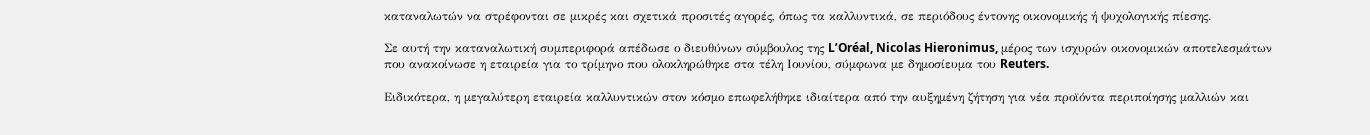καταναλωτών να στρέφονται σε μικρές και σχετικά προσιτές αγορές, όπως τα καλλυντικά, σε περιόδους έντονης οικονομικής ή ψυχολογικής πίεσης.

Σε αυτή την καταναλωτική συμπεριφορά απέδωσε ο διευθύνων σύμβουλος της L’Oréal, Nicolas Hieronimus, μέρος των ισχυρών οικονομικών αποτελεσμάτων που ανακοίνωσε η εταιρεία για το τρίμηνο που ολοκληρώθηκε στα τέλη Ιουνίου, σύμφωνα με δημοσίευμα του Reuters.

Ειδικότερα, η μεγαλύτερη εταιρεία καλλυντικών στον κόσμο επωφελήθηκε ιδιαίτερα από την αυξημένη ζήτηση για νέα προϊόντα περιποίησης μαλλιών και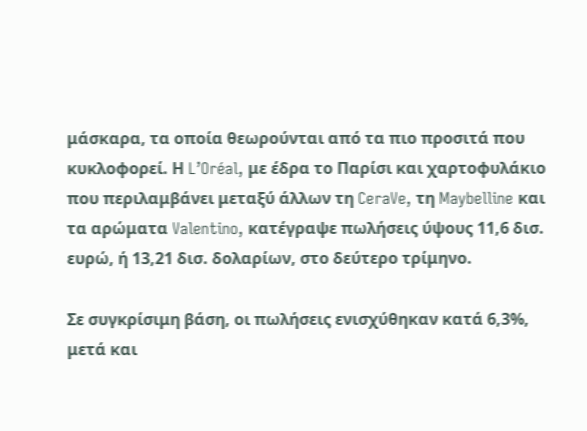μάσκαρα, τα οποία θεωρούνται από τα πιο προσιτά που κυκλοφορεί. Η L’Oréal, με έδρα το Παρίσι και χαρτοφυλάκιο που περιλαμβάνει μεταξύ άλλων τη CeraVe, τη Maybelline και τα αρώματα Valentino, κατέγραψε πωλήσεις ύψους 11,6 δισ. ευρώ, ή 13,21 δισ. δολαρίων, στο δεύτερο τρίμηνο.

Σε συγκρίσιμη βάση, οι πωλήσεις ενισχύθηκαν κατά 6,3%, μετά και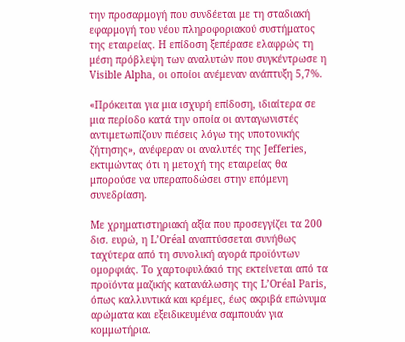την προσαρμογή που συνδέεται με τη σταδιακή εφαρμογή του νέου πληροφοριακού συστήματος της εταιρείας. Η επίδοση ξεπέρασε ελαφρώς τη μέση πρόβλεψη των αναλυτών που συγκέντρωσε η Visible Alpha, οι οποίοι ανέμεναν ανάπτυξη 5,7%.

«Πρόκειται για μια ισχυρή επίδοση, ιδιαίτερα σε μια περίοδο κατά την οποία οι ανταγωνιστές αντιμετωπίζουν πιέσεις λόγω της υποτονικής ζήτησης», ανέφεραν οι αναλυτές της Jefferies, εκτιμώντας ότι η μετοχή της εταιρείας θα μπορούσε να υπεραποδώσει στην επόμενη συνεδρίαση.

Με χρηματιστηριακή αξία που προσεγγίζει τα 200 δισ. ευρώ, η L’Oréal αναπτύσσεται συνήθως ταχύτερα από τη συνολική αγορά προϊόντων ομορφιάς. Το χαρτοφυλάκιό της εκτείνεται από τα προϊόντα μαζικής κατανάλωσης της L’Oréal Paris, όπως καλλυντικά και κρέμες, έως ακριβά επώνυμα αρώματα και εξειδικευμένα σαμπουάν για κομμωτήρια.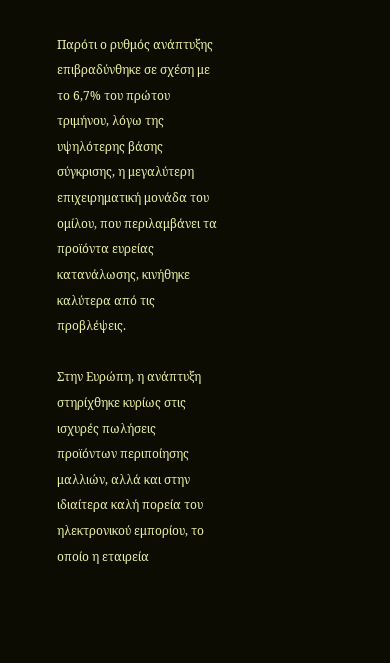Παρότι ο ρυθμός ανάπτυξης επιβραδύνθηκε σε σχέση με το 6,7% του πρώτου τριμήνου, λόγω της υψηλότερης βάσης σύγκρισης, η μεγαλύτερη επιχειρηματική μονάδα του ομίλου, που περιλαμβάνει τα προϊόντα ευρείας κατανάλωσης, κινήθηκε καλύτερα από τις προβλέψεις.

Στην Ευρώπη, η ανάπτυξη στηρίχθηκε κυρίως στις ισχυρές πωλήσεις προϊόντων περιποίησης μαλλιών, αλλά και στην ιδιαίτερα καλή πορεία του ηλεκτρονικού εμπορίου, το οποίο η εταιρεία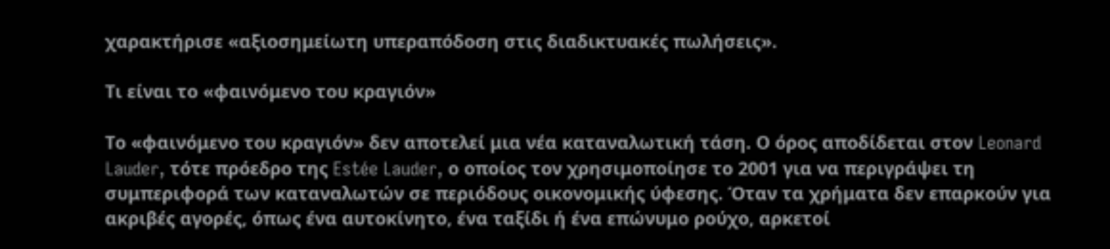χαρακτήρισε «αξιοσημείωτη υπεραπόδοση στις διαδικτυακές πωλήσεις».

Τι είναι το «φαινόμενο του κραγιόν»

Το «φαινόμενο του κραγιόν» δεν αποτελεί μια νέα καταναλωτική τάση. Ο όρος αποδίδεται στον Leonard Lauder, τότε πρόεδρο της Estée Lauder, ο οποίος τον χρησιμοποίησε το 2001 για να περιγράψει τη συμπεριφορά των καταναλωτών σε περιόδους οικονομικής ύφεσης. Όταν τα χρήματα δεν επαρκούν για ακριβές αγορές, όπως ένα αυτοκίνητο, ένα ταξίδι ή ένα επώνυμο ρούχο, αρκετοί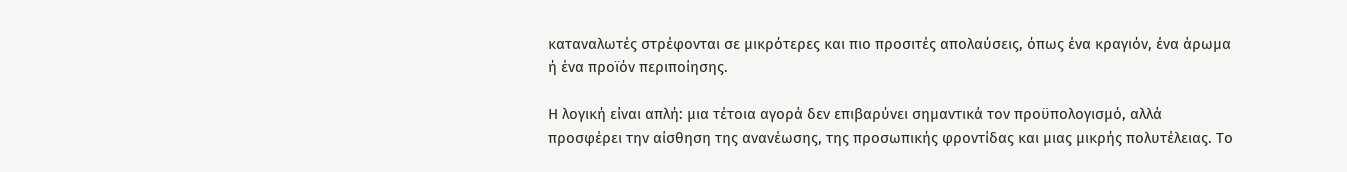καταναλωτές στρέφονται σε μικρότερες και πιο προσιτές απολαύσεις, όπως ένα κραγιόν, ένα άρωμα ή ένα προϊόν περιποίησης.

Η λογική είναι απλή: μια τέτοια αγορά δεν επιβαρύνει σημαντικά τον προϋπολογισμό, αλλά προσφέρει την αίσθηση της ανανέωσης, της προσωπικής φροντίδας και μιας μικρής πολυτέλειας. Το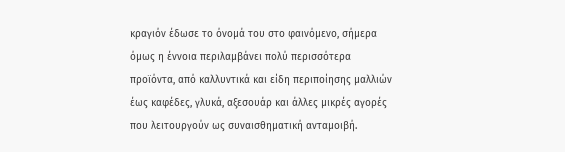κραγιόν έδωσε το όνομά του στο φαινόμενο, σήμερα όμως η έννοια περιλαμβάνει πολύ περισσότερα προϊόντα, από καλλυντικά και είδη περιποίησης μαλλιών έως καφέδες, γλυκά, αξεσουάρ και άλλες μικρές αγορές που λειτουργούν ως συναισθηματική ανταμοιβή.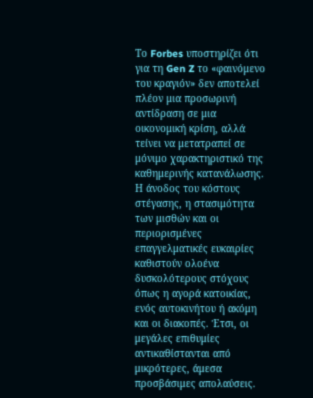Το Forbes υποστηρίζει ότι για τη Gen Z το «φαινόμενο του κραγιόν» δεν αποτελεί πλέον μια προσωρινή αντίδραση σε μια οικονομική κρίση, αλλά τείνει να μετατραπεί σε μόνιμο χαρακτηριστικό της καθημερινής κατανάλωσης. Η άνοδος του κόστους στέγασης, η στασιμότητα των μισθών και οι περιορισμένες επαγγελματικές ευκαιρίες καθιστούν ολοένα δυσκολότερους στόχους όπως η αγορά κατοικίας, ενός αυτοκινήτου ή ακόμη και οι διακοπές. Έτσι, οι μεγάλες επιθυμίες αντικαθίστανται από μικρότερες, άμεσα προσβάσιμες απολαύσεις.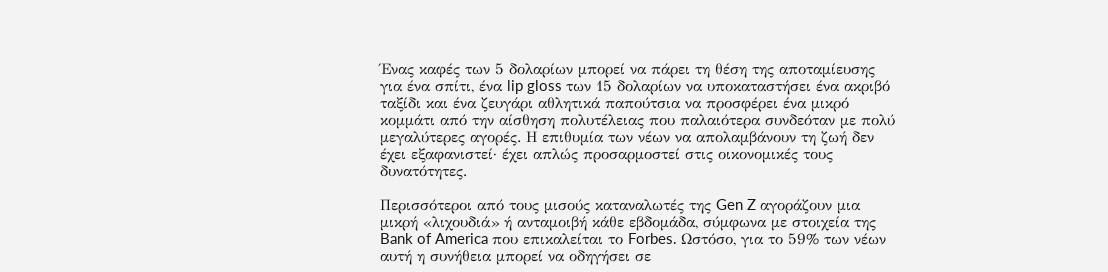Ένας καφές των 5 δολαρίων μπορεί να πάρει τη θέση της αποταμίευσης για ένα σπίτι, ένα lip gloss των 15 δολαρίων να υποκαταστήσει ένα ακριβό ταξίδι και ένα ζευγάρι αθλητικά παπούτσια να προσφέρει ένα μικρό κομμάτι από την αίσθηση πολυτέλειας που παλαιότερα συνδεόταν με πολύ μεγαλύτερες αγορές. Η επιθυμία των νέων να απολαμβάνουν τη ζωή δεν έχει εξαφανιστεί· έχει απλώς προσαρμοστεί στις οικονομικές τους δυνατότητες.

Περισσότεροι από τους μισούς καταναλωτές της Gen Z αγοράζουν μια μικρή «λιχουδιά» ή ανταμοιβή κάθε εβδομάδα, σύμφωνα με στοιχεία της Bank of America που επικαλείται το Forbes. Ωστόσο, για το 59% των νέων αυτή η συνήθεια μπορεί να οδηγήσει σε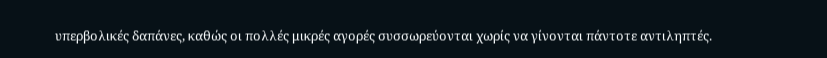υπερβολικές δαπάνες, καθώς οι πολλές μικρές αγορές συσσωρεύονται χωρίς να γίνονται πάντοτε αντιληπτές.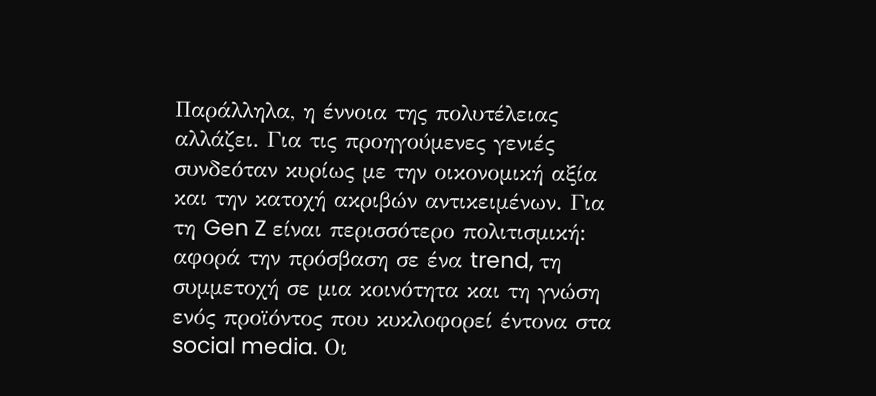Παράλληλα, η έννοια της πολυτέλειας αλλάζει. Για τις προηγούμενες γενιές συνδεόταν κυρίως με την οικονομική αξία και την κατοχή ακριβών αντικειμένων. Για τη Gen Z είναι περισσότερο πολιτισμική: αφορά την πρόσβαση σε ένα trend, τη συμμετοχή σε μια κοινότητα και τη γνώση ενός προϊόντος που κυκλοφορεί έντονα στα social media. Οι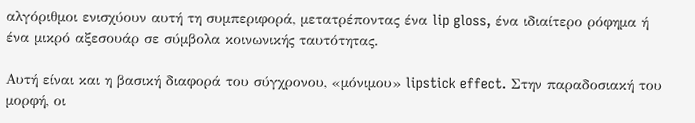αλγόριθμοι ενισχύουν αυτή τη συμπεριφορά, μετατρέποντας ένα lip gloss, ένα ιδιαίτερο ρόφημα ή ένα μικρό αξεσουάρ σε σύμβολα κοινωνικής ταυτότητας.

Αυτή είναι και η βασική διαφορά του σύγχρονου, «μόνιμου» lipstick effect. Στην παραδοσιακή του μορφή, οι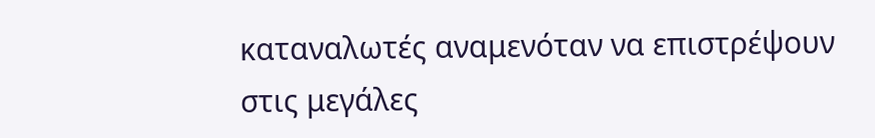καταναλωτές αναμενόταν να επιστρέψουν στις μεγάλες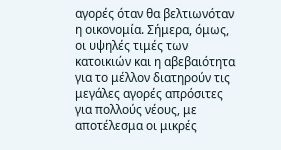αγορές όταν θα βελτιωνόταν η οικονομία. Σήμερα, όμως, οι υψηλές τιμές των κατοικιών και η αβεβαιότητα για το μέλλον διατηρούν τις μεγάλες αγορές απρόσιτες για πολλούς νέους, με αποτέλεσμα οι μικρές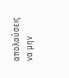απολαύσεις να μην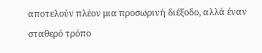αποτελούν πλέον μια προσωρινή διέξοδο, αλλά έναν σταθερό τρόπο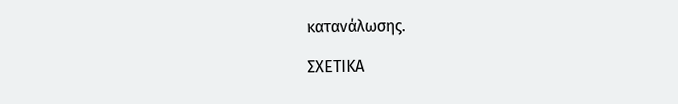κατανάλωσης.

ΣΧΕΤΙΚΑ